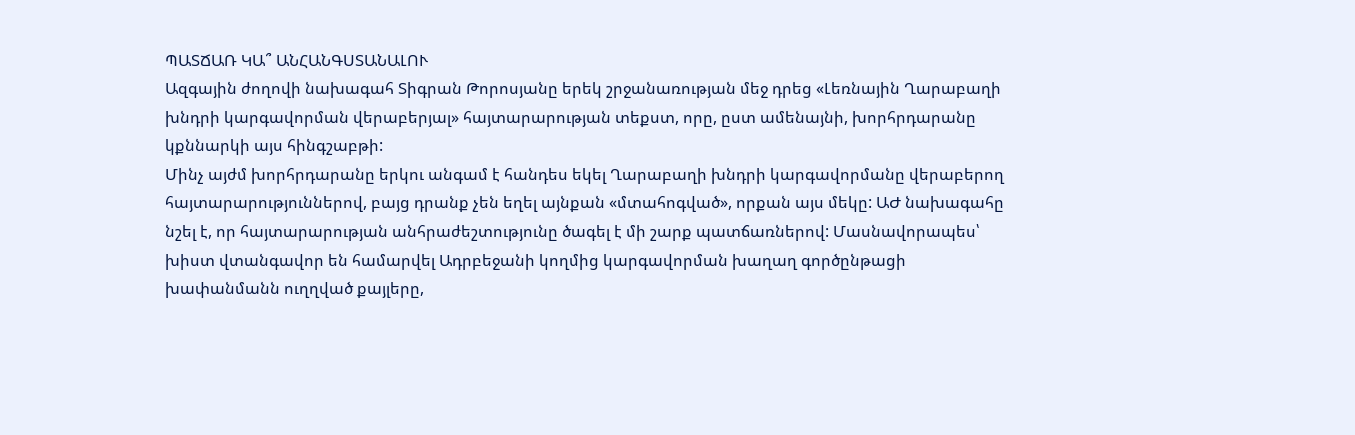ՊԱՏՃԱՌ ԿԱ՞ ԱՆՀԱՆԳՍՏԱՆԱԼՈՒ
Ազգային ժողովի նախագահ Տիգրան Թորոսյանը երեկ շրջանառության մեջ դրեց «Լեռնային Ղարաբաղի խնդրի կարգավորման վերաբերյալ» հայտարարության տեքստ, որը, ըստ ամենայնի, խորհրդարանը կքննարկի այս հինգշաբթի:
Մինչ այժմ խորհրդարանը երկու անգամ է հանդես եկել Ղարաբաղի խնդրի կարգավորմանը վերաբերող հայտարարություններով, բայց դրանք չեն եղել այնքան «մտահոգված», որքան այս մեկը: ԱԺ նախագահը նշել է, որ հայտարարության անհրաժեշտությունը ծագել է մի շարք պատճառներով: Մասնավորապես՝ խիստ վտանգավոր են համարվել Ադրբեջանի կողմից կարգավորման խաղաղ գործընթացի խափանմանն ուղղված քայլերը,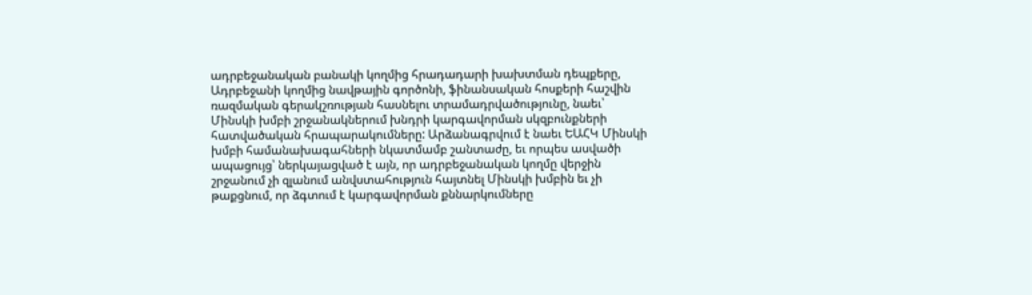ադրբեջանական բանակի կողմից հրադադարի խախտման դեպքերը, Ադրբեջանի կողմից նավթային գործոնի, ֆինանսական հոսքերի հաշվին ռազմական գերակշռության հասնելու տրամադրվածությունը, նաեւ՝ Մինսկի խմբի շրջանակներում խնդրի կարգավորման սկզբունքների հատվածական հրապարակումները: Արձանագրվում է նաեւ ԵԱՀԿ Մինսկի խմբի համանախագահների նկատմամբ շանտաժը, եւ որպես ասվածի ապացույց՝ ներկայացված է այն, որ ադրբեջանական կողմը վերջին շրջանում չի զլանում անվստահություն հայտնել Մինսկի խմբին եւ չի թաքցնում, որ ձգտում է կարգավորման քննարկումները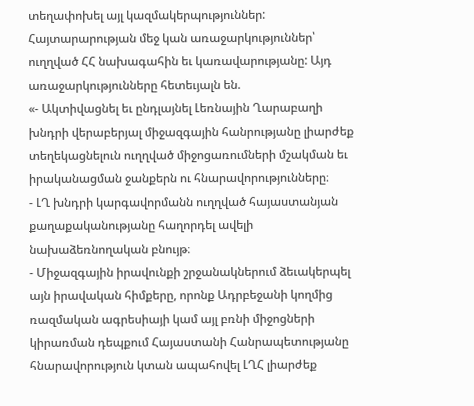տեղափոխել այլ կազմակերպություններ:
Հայտարարության մեջ կան առաջարկություններ՝ ուղղված ՀՀ նախագահին եւ կառավարությանը: Այդ առաջարկությունները հետեւյալն են.
«- Ակտիվացնել եւ ընդլայնել Լեռնային Ղարաբաղի խնդրի վերաբերյալ միջազգային հանրությանը լիարժեք տեղեկացնելուն ուղղված միջոցառումների մշակման եւ իրականացման ջանքերն ու հնարավորությունները։
- ԼՂ խնդրի կարգավորմանն ուղղված հայաստանյան քաղաքականությանը հաղորդել ավելի նախաձեռնողական բնույթ։
- Միջազգային իրավունքի շրջանակներում ձեւակերպել այն իրավական հիմքերը, որոնք Ադրբեջանի կողմից ռազմական ագրեսիայի կամ այլ բռնի միջոցների կիրառման դեպքում Հայաստանի Հանրապետությանը հնարավորություն կտան ապահովել ԼՂՀ լիարժեք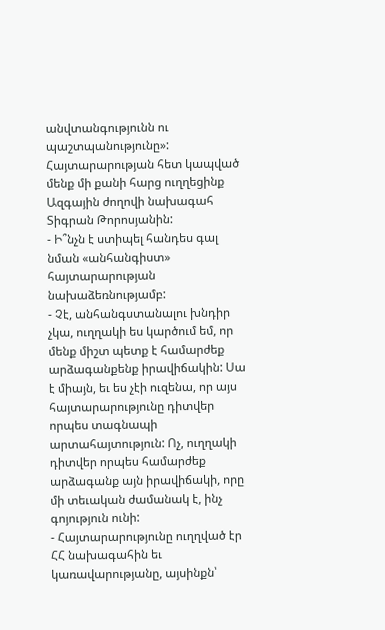անվտանգությունն ու պաշտպանությունը»:
Հայտարարության հետ կապված մենք մի քանի հարց ուղղեցինք Ազգային ժողովի նախագահ Տիգրան Թորոսյանին:
- Ի՞նչն է ստիպել հանդես գալ նման «անհանգիստ» հայտարարության նախաձեռնությամբ:
- Չէ, անհանգստանալու խնդիր չկա, ուղղակի ես կարծում եմ, որ մենք միշտ պետք է համարժեք արձագանքենք իրավիճակին: Սա է միայն, եւ ես չէի ուզենա, որ այս հայտարարությունը դիտվեր որպես տագնապի արտահայտություն: Ոչ, ուղղակի դիտվեր որպես համարժեք արձագանք այն իրավիճակի, որը մի տեւական ժամանակ է, ինչ գոյություն ունի:
- Հայտարարությունը ուղղված էր ՀՀ նախագահին եւ կառավարությանը, այսինքն՝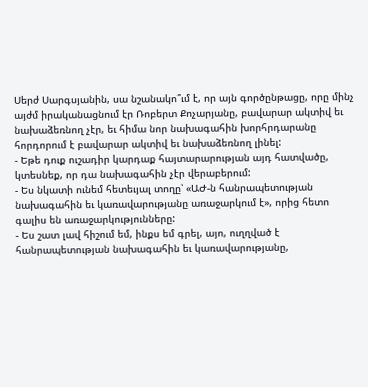Սերժ Սարգսյանին, սա նշանակո՞ւմ է, որ այն գործընթացը, որը մինչ այժմ իրականացնում էր Ռոբերտ Քոչարյանը, բավարար ակտիվ եւ նախաձեռնող չէր, եւ հիմա նոր նախագահին խորհրդարանը հորդորում է բավարար ակտիվ եւ նախաձեռնող լինել:
- Եթե դուք ուշադիր կարդաք հայտարարության այդ հատվածը, կտեսնեք, որ դա նախագահին չէր վերաբերում:
- Ես նկատի ունեմ հետեւյալ տողը՝ «ԱԺ-ն հանրապետության նախագահին եւ կառավարությանը առաջարկում է», որից հետո գալիս են առաջարկությունները:
- Ես շատ լավ հիշում եմ, ինքս եմ գրել, այո, ուղղված է հանրապետության նախագահին եւ կառավարությանը,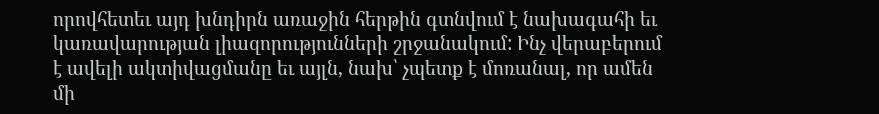որովհետեւ այդ խնդիրն առաջին հերթին գտնվում է նախագահի եւ կառավարության լիազորությունների շրջանակում: Ինչ վերաբերում է ավելի ակտիվացմանը եւ այլն, նախ՝ չպետք է մոռանալ, որ ամեն մի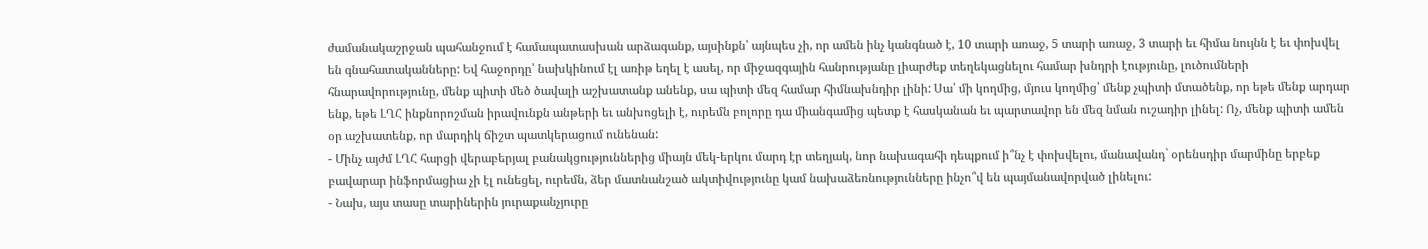ժամանակաշրջան պահանջում է համապատասխան արձագանք, այսինքն՝ այնպես չի, որ ամեն ինչ կանգնած է, 10 տարի առաջ, 5 տարի առաջ, 3 տարի եւ հիմա նույնն է եւ փոխվել են գնահատականները: Եվ հաջորդը՝ նախկինում էլ առիթ եղել է ասել, որ միջազգային հանրությանը լիարժեք տեղեկացնելու համար խնդրի էությունը, լուծումների հնարավորությունը, մենք պիտի մեծ ծավալի աշխատանք անենք, սա պիտի մեզ համար հիմնախնդիր լինի: Սա՝ մի կողմից, մյուս կողմից՝ մենք չպիտի մտածենք, որ եթե մենք արդար ենք, եթե ԼՂՀ ինքնորոշման իրավունքն անթերի եւ անխոցելի է, ուրեմն բոլորը դա միանգամից պետք է հասկանան եւ պարտավոր են մեզ նման ուշադիր լինել: Ոչ, մենք պիտի ամեն օր աշխատենք, որ մարդիկ ճիշտ պատկերացում ունենան:
- Մինչ այժմ ԼՂՀ հարցի վերաբերյալ բանակցություններից միայն մեկ-երկու մարդ էր տեղյակ, նոր նախագահի դեպքում ի՞նչ է փոխվելու, մանավանդ` օրենսդիր մարմինը երբեք բավարար ինֆորմացիա չի էլ ունեցել, ուրեմն, ձեր մատնանշած ակտիվությունը կամ նախաձեռնությունները ինչո՞վ են պայմանավորված լինելու:
- Նախ, այս տասը տարիներին յուրաքանչյուրը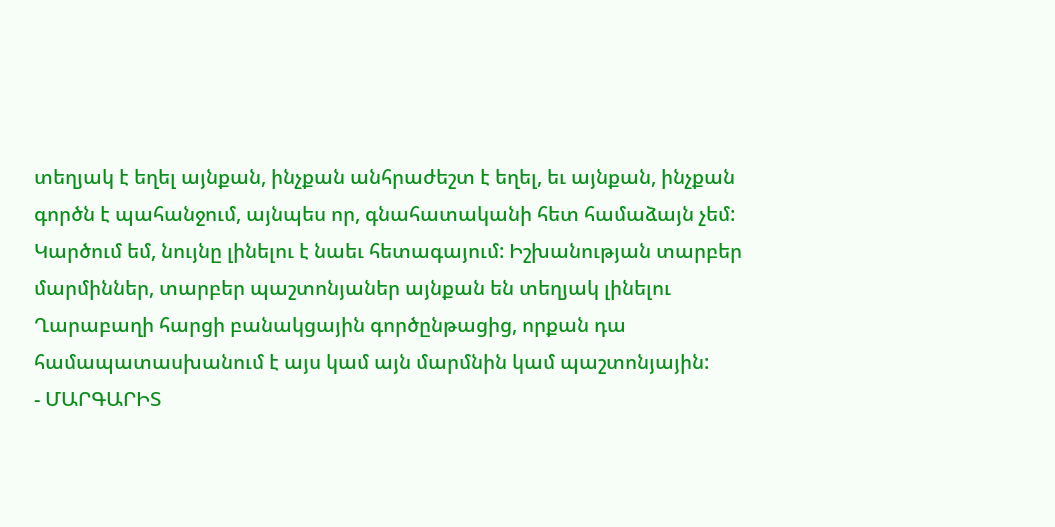տեղյակ է եղել այնքան, ինչքան անհրաժեշտ է եղել, եւ այնքան, ինչքան գործն է պահանջում, այնպես որ, գնահատականի հետ համաձայն չեմ: Կարծում եմ, նույնը լինելու է նաեւ հետագայում: Իշխանության տարբեր մարմիններ, տարբեր պաշտոնյաներ այնքան են տեղյակ լինելու Ղարաբաղի հարցի բանակցային գործընթացից, որքան դա համապատասխանում է այս կամ այն մարմնին կամ պաշտոնյային:
- ՄԱՐԳԱՐԻՏ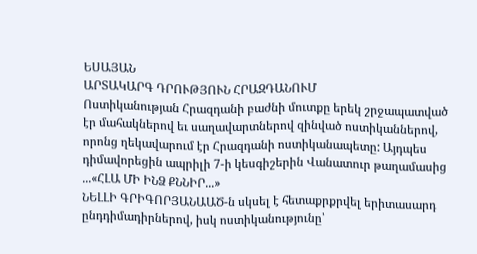ԵՍԱՅԱՆ
ԱՐՏԱԿԱՐԳ ԴՐՈՒԹՅՈՒՆ ՀՐԱԶԴԱՆՈՒՄ
Ոստիկանության Հրազդանի բաժնի մուտքը երեկ շրջապատված էր մահակներով եւ սաղավարտներով զինված ոստիկաններով, որոնց ղեկավարում էր Հրազդանի ոստիկանապետը: Այդպես դիմավորեցին ապրիլի 7-ի կեսգիշերին Վանատուր թաղամասից ...«ՀԼԱ ՄԻ ԻՆՁ ՔՆՆԻՐ...»
ՆԵԼԼԻ ԳՐԻԳՈՐՅԱՆԱԱԾ-ն սկսել է հետաքրքրվել երիտասարդ ընդդիմադիրներով, իսկ ոստիկանությունը՝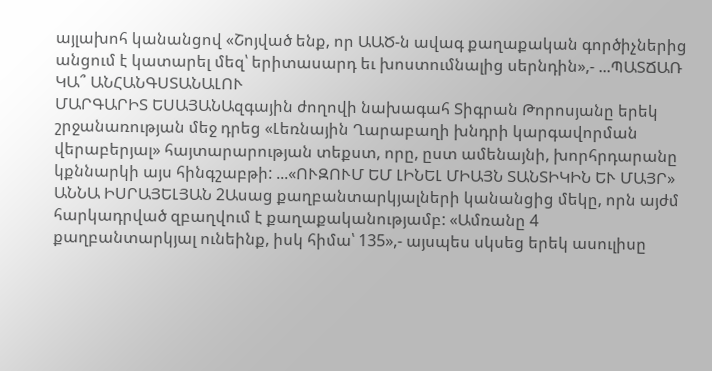այլախոհ կանանցով «Շոյված ենք, որ ԱԱԾ-ն ավագ քաղաքական գործիչներից անցում է կատարել մեզ՝ երիտասարդ եւ խոստումնալից սերնդին»,- ...ՊԱՏՃԱՌ ԿԱ՞ ԱՆՀԱՆԳՍՏԱՆԱԼՈՒ
ՄԱՐԳԱՐԻՏ ԵՍԱՅԱՆԱզգային ժողովի նախագահ Տիգրան Թորոսյանը երեկ շրջանառության մեջ դրեց «Լեռնային Ղարաբաղի խնդրի կարգավորման վերաբերյալ» հայտարարության տեքստ, որը, ըստ ամենայնի, խորհրդարանը կքննարկի այս հինգշաբթի: ...«ՈՒԶՈՒՄ ԵՄ ԼԻՆԵԼ ՄԻԱՅՆ ՏԱՆՏԻԿԻՆ ԵՒ ՄԱՅՐ»
ԱՆՆԱ ԻՍՐԱՅԵԼՅԱՆ 2Ասաց քաղբանտարկյալների կանանցից մեկը, որն այժմ հարկադրված զբաղվում է քաղաքականությամբ: «Ամռանը 4 քաղբանտարկյալ ունեինք, իսկ հիմա՝ 135»,- այսպես սկսեց երեկ ասուլիսը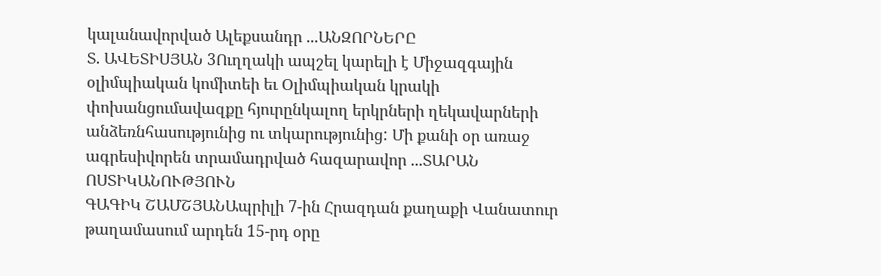կալանավորված Ալեքսանդր ...ԱՆԶՈՐՆԵՐԸ
Տ. ԱՎԵՏԻՍՅԱՆ 3Ուղղակի ապշել կարելի է Միջազգային օլիմպիական կոմիտեի եւ Օլիմպիական կրակի փոխանցումավազքը հյուրընկալող երկրների ղեկավարների անձեռնհասությունից ու տկարությունից: Մի քանի օր առաջ ագրեսիվորեն տրամադրված հազարավոր ...ՏԱՐԱՆ ՈՍՏԻԿԱՆՈՒԹՅՈՒՆ
ԳԱԳԻԿ ՇԱՄՇՅԱՆԱպրիլի 7-ին Հրազդան քաղաքի Վանատուր թաղամասում արդեն 15-րդ օրը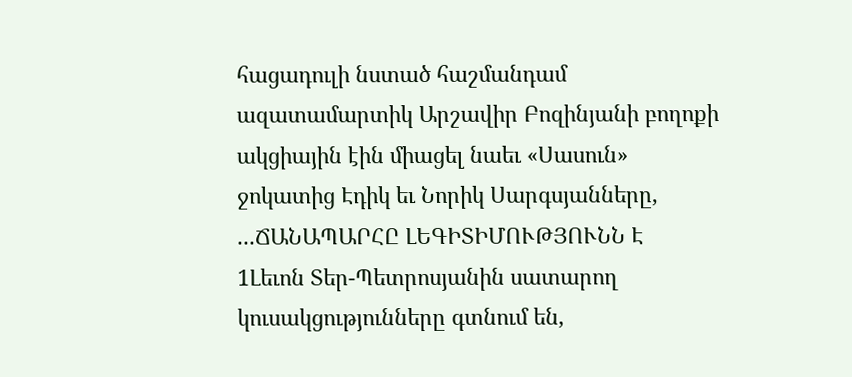հացադուլի նստած հաշմանդամ ազատամարտիկ Արշավիր Բոզինյանի բողոքի ակցիային էին միացել նաեւ «Սասուն» ջոկատից Էդիկ եւ Նորիկ Սարգսյանները, ...ՃԱՆԱՊԱՐՀԸ ԼԵԳԻՏԻՄՈՒԹՅՈՒՆՆ Է
1Լեւոն Տեր-Պետրոսյանին սատարող կուսակցությունները գտնում են,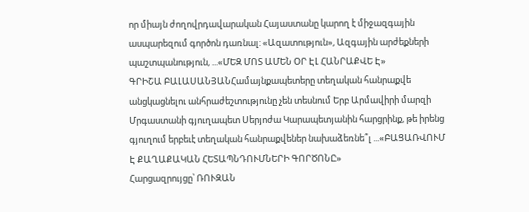որ միայն ժողովրդավարական Հայաստանը կարող է միջազգային ասպարեզում գործոն դառնալ: «Ազատություն», Ազգային արժեքների պաշտպանություն, ...«ՄԵԶ ՄՈՏ ԱՄԵՆ ՕՐ ԷԼ ՀԱՆՐԱՔՎԵ Է»
ԳՐԻՇԱ ԲԱԼԱՍԱՆՅԱՆՀամայնքապետերը տեղական հանրաքվե անցկացնելու անհրաժեշտությունը չեն տեսնում Երբ Արմավիրի մարզի Մրգաստանի գյուղապետ Սերյոժա Կարապետյանին հարցրինք, թե իրենց գյուղում երբեւէ տեղական հանրաքվեներ նախաձեռնե՞լ ...«ԲԱՑԱՌՎՈՒՄ Է ՔԱՂԱՔԱԿԱՆ ՀԵՏԱՊՆԴՈՒՄՆԵՐԻ ԳՈՐԾՈՆԸ»
Հարցազրույցը՝ ՌՈՒԶԱՆ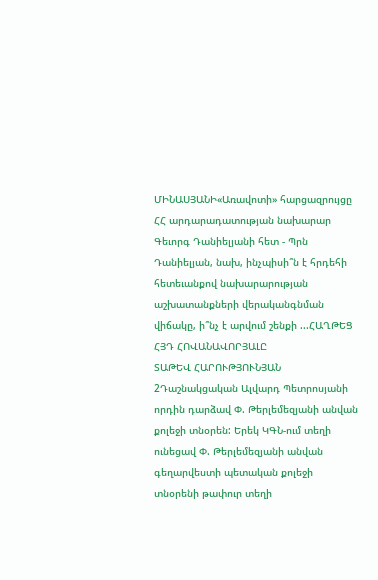ՄԻՆԱՍՅԱՆԻ«Առավոտի» հարցազրույցը ՀՀ արդարադատության նախարար Գեւորգ Դանիելյանի հետ - Պրն Դանիելյան, նախ, ինչպիսի՞ն է հրդեհի հետեւանքով նախարարության աշխատանքների վերականգնման վիճակը, ի՞նչ է արվում շենքի ...ՀԱՂԹԵՑ ՀՅԴ ՀՈՎԱՆԱՎՈՐՅԱԼԸ
ՏԱԹԵՎ ՀԱՐՈՒԹՅՈՒՆՅԱՆ 2Դաշնակցական Ալվարդ Պետրոսյանի որդին դարձավ Փ. Թերլեմեզյանի անվան քոլեջի տնօրեն: Երեկ ԿԳՆ-ում տեղի ունեցավ Փ. Թերլեմեզյանի անվան գեղարվեստի պետական քոլեջի տնօրենի թափուր տեղի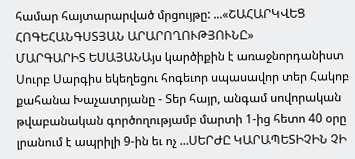համար հայտարարված մրցույթը: ...«ՇԱՀԱՐԿՎԵՑ ՀՈԳԵՀԱՆԳՍՏՅԱՆ ԱՐԱՐՈՂՈՒԹՅՈՒՆԸ»
ՄԱՐԳԱՐԻՏ ԵՍԱՅԱՆԱյս կարծիքին է առաջնորդանիստ Սուրբ Սարգիս եկեղեցու հոգեւոր սպասավոր տեր Հակոբ քահանա Խաչատրյանը - Տեր հայր, անգամ սովորական թվաբանական գործողությամբ մարտի 1-ից հետո 40 օրը լրանում է ապրիլի 9-ին եւ ոչ ...ՍԵՐԺԸ ԿԱՐԱՊԵՏԻՉԻՆ ՉԻ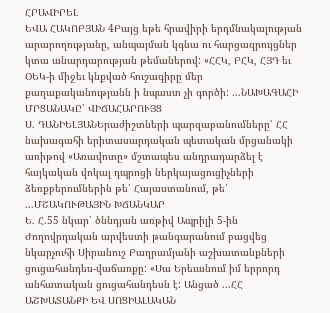ՀՐԱՎԻՐԵԼ
ԵՎԱ ՀԱԿՈԲՅԱՆ 4Բայց եթե հրավիրի երդմնակալության արարողությանը, անպայման կգնա ու հարցազրույցներ կտա անարդարության թեմաներով: «ՀՀԿ, ԲՀԿ, ՀՅԴ եւ ՕԵԿ-ի միջեւ կնքված հուշագիրը մեր քաղաքականությանն ի նպաստ չի գործի: ...ՆԱԽԱԳԱՀԻ ՄՐՑԱՆԱԿԸ՝ ՎԻՃԱՀԱՐՈՒՅՑ
Ս. ԴԱՆԻԵԼՅԱՆԵրաժիշտների պարզաբանումները՝ ՀՀ նախագահի երիտասարդական պետական մրցանակի առիթով «Առավոտը» մշտապես անդրադարձել է հայկական վոկալ դպրոցի ներկայացուցիչների ձեռքբերումներին թե՛ Հայաստանում, թե՛ ...ՄՇԱԿՈՒԹԱՅԻՆ ԽՃԱՆԿԱՐ
Ե. Հ.55 նկար՝ ծննդյան առթիվ Ապրիլի 5-ին Ժողովրդական արվեստի թանգարանում բացվեց նկարչուհի Սիրանուշ Բաղրամյանի աշխատանքների ցուցահանդես-վաճառքը: «Սա Երեւանում իմ երրորդ անհատական ցուցահանդեսն է: Անցած ...ՀՀ ԱՇԽԱՏԱՆՔԻ ԵՎ ՍՈՑԻԱԼԱԿԱՆ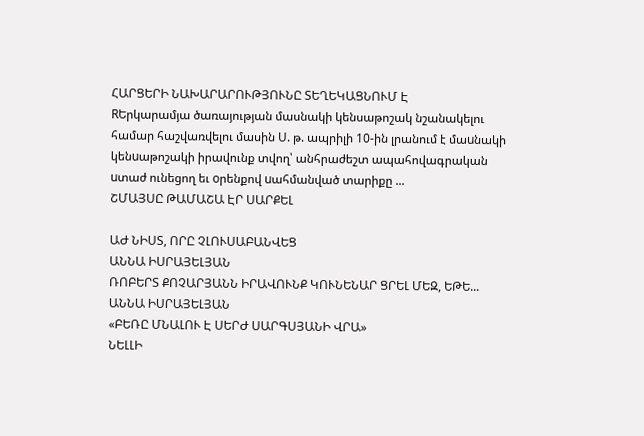ՀԱՐՑԵՐԻ ՆԱԽԱՐԱՐՈՒԹՅՈՒՆԸ ՏԵՂԵԿԱՑՆՈՒՄ Է
RԵրկարամյա ծառայության մասնակի կենսաթոշակ նշանակելու համար հաշվառվելու մասին Ս. թ. ապրիլի 10-ին լրանում է մաuնակի կենuաթոշակի իրավունք տվող՝ անհրաժեշտ ապահովագրական uտաժ ունեցող եւ oրենքով uահմանված տարիքը ...
ՇՄԱՅՍԸ ԹԱՄԱՇԱ ԷՐ ՍԱՐՔԵԼ

ԱԺ ՆԻՍՏ, ՈՐԸ ՉԼՈՒՍԱԲԱՆՎԵՑ
ԱՆՆԱ ԻՍՐԱՅԵԼՅԱՆ
ՌՈԲԵՐՏ ՔՈՉԱՐՅԱՆՆ ԻՐԱՎՈՒՆՔ ԿՈՒՆԵՆԱՐ ՑՐԵԼ ՄԵԶ, ԵԹԵ...
ԱՆՆԱ ԻՍՐԱՅԵԼՅԱՆ
«ԲԵՌԸ ՄՆԱԼՈՒ Է ՍԵՐԺ ՍԱՐԳՍՅԱՆԻ ՎՐԱ»
ՆԵԼԼԻ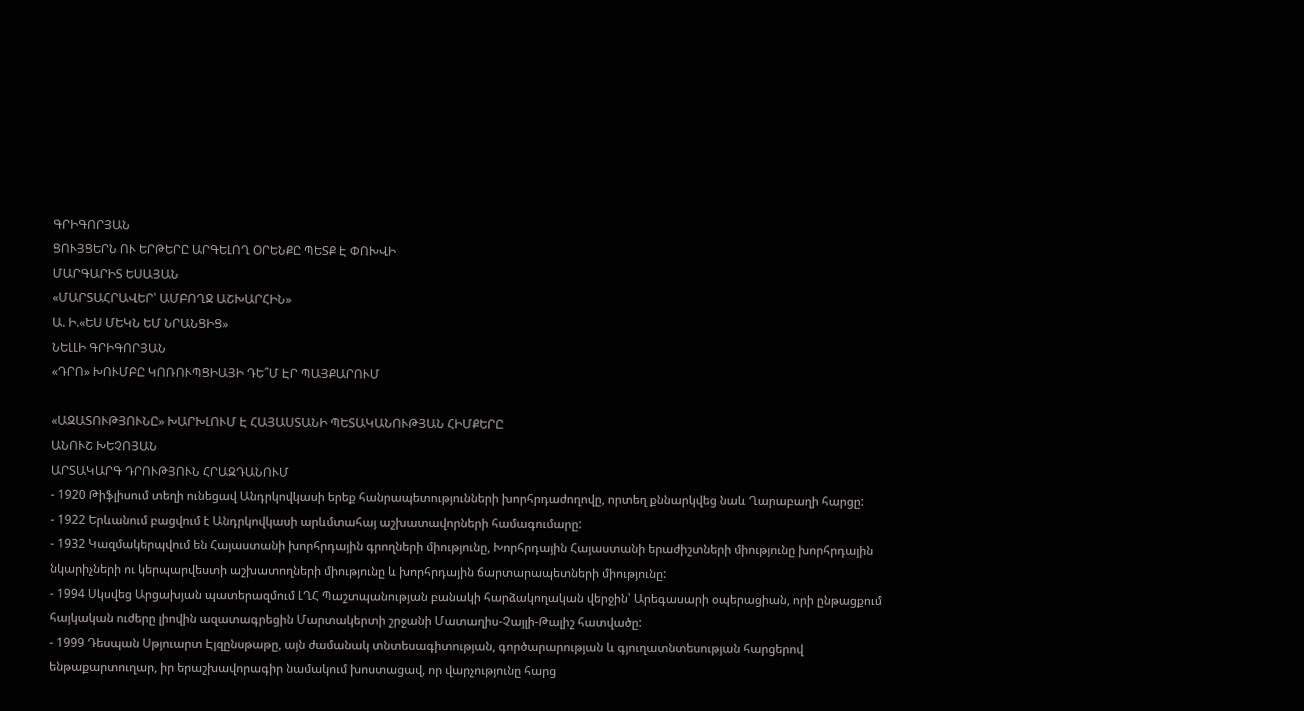ԳՐԻԳՈՐՅԱՆ
ՑՈՒՅՑԵՐՆ ՈՒ ԵՐԹԵՐԸ ԱՐԳԵԼՈՂ ՕՐԵՆՔԸ ՊԵՏՔ Է ՓՈԽՎԻ
ՄԱՐԳԱՐԻՏ ԵՍԱՅԱՆ
«ՄԱՐՏԱՀՐԱՎԵՐ՝ ԱՄԲՈՂՋ ԱՇԽԱՐՀԻՆ»
Ա. Ի.«ԵՍ ՄԵԿՆ ԵՄ ՆՐԱՆՑԻՑ»
ՆԵԼԼԻ ԳՐԻԳՈՐՅԱՆ
«ԴՐՈ» ԽՈՒՄԲԸ ԿՈՌՈՒՊՑԻԱՅԻ ԴԵ՞Մ ԷՐ ՊԱՅՔԱՐՈՒՄ

«ԱԶԱՏՈՒԹՅՈՒՆԸ» ԽԱՐԽԼՈՒՄ Է ՀԱՅԱՍՏԱՆԻ ՊԵՏԱԿԱՆՈՒԹՅԱՆ ՀԻՄՔԵՐԸ
ԱՆՈՒՇ ԽԵՉՈՅԱՆ
ԱՐՏԱԿԱՐԳ ԴՐՈՒԹՅՈՒՆ ՀՐԱԶԴԱՆՈՒՄ
- 1920 Թիֆլիսում տեղի ունեցավ Անդրկովկասի երեք հանրապետությունների խորհրդաժողովը, որտեղ քննարկվեց նաև Ղարաբաղի հարցը:
- 1922 Երևանում բացվում է Անդրկովկասի արևմտահայ աշխատավորների համագումարը:
- 1932 Կազմակերպվում են Հայաստանի խորհրդային գրողների միությունը, Խորհրդային Հայաստանի երաժիշտների միությունը խորհրդային նկարիչների ու կերպարվեստի աշխատողների միությունը և խորհրդային ճարտարապետների միությունը:
- 1994 Սկսվեց Արցախյան պատերազմում ԼՂՀ Պաշտպանության բանակի հարձակողական վերջին՝ Արեգասարի օպերացիան, որի ընթացքում հայկական ուժերը լիովին ազատագրեցին Մարտակերտի շրջանի Մատաղիս-Չայլի-Թալիշ հատվածը:
- 1999 Դեսպան Սթյուարտ Էյզընսթաթը, այն ժամանակ տնտեսագիտության, գործարարության և գյուղատնտեսության հարցերով ենթաքարտուղար, իր երաշխավորագիր նամակում խոստացավ, որ վարչությունը հարց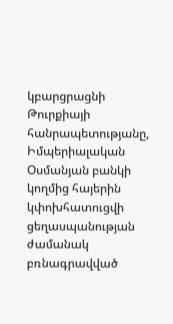կբարցրացնի Թուրքիայի հանրապետությանը, Իմպերիալական Օսմանյան բանկի կողմից հայերին կփոխհատուցվի ցեղասպանության ժամանակ բռնագրավված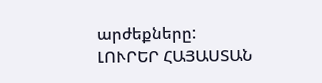արժեքները:
ԼՈՒՐԵՐ ՀԱՅԱՍՏԱՆ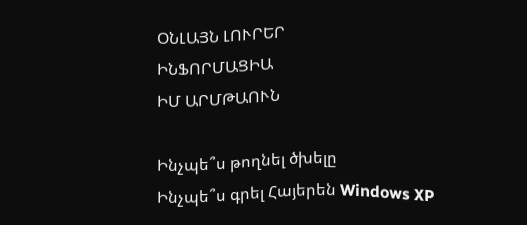ՕՆԼԱՅՆ ԼՈՒՐԵՐ
ԻՆՖՈՐՄԱՑԻԱ
ԻՄ ԱՐՄԹԱՈՒՆ

Ինչպե՞ս թողնել ծխելը
Ինչպե՞ս գրել Հայերեն Windows XP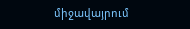միջավայրում